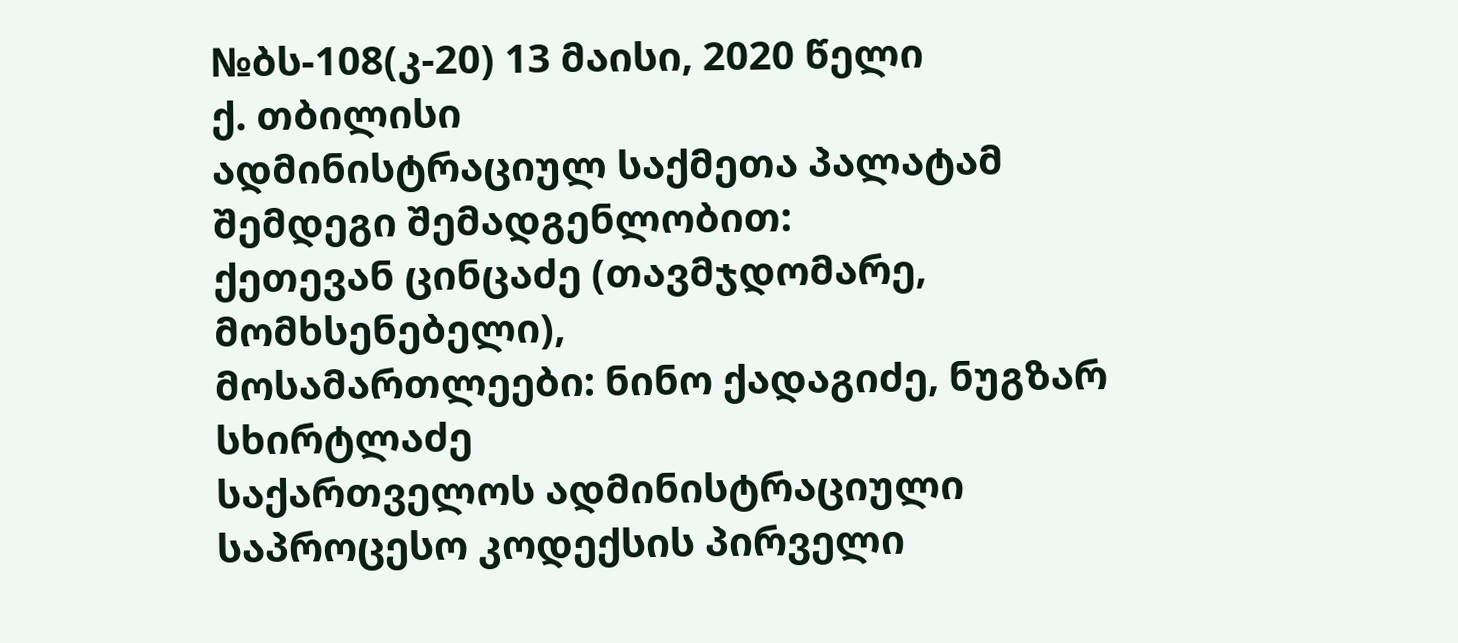№ბს-108(კ-20) 13 მაისი, 2020 წელი
ქ. თბილისი
ადმინისტრაციულ საქმეთა პალატამ
შემდეგი შემადგენლობით:
ქეთევან ცინცაძე (თავმჯდომარე, მომხსენებელი),
მოსამართლეები: ნინო ქადაგიძე, ნუგზარ სხირტლაძე
საქართველოს ადმინისტრაციული საპროცესო კოდექსის პირველი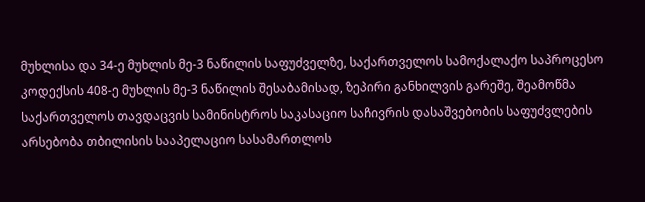მუხლისა და 34-ე მუხლის მე-3 ნაწილის საფუძველზე, საქართველოს სამოქალაქო საპროცესო კოდექსის 408-ე მუხლის მე-3 ნაწილის შესაბამისად, ზეპირი განხილვის გარეშე, შეამოწმა საქართველოს თავდაცვის სამინისტროს საკასაციო საჩივრის დასაშვებობის საფუძვლების არსებობა თბილისის სააპელაციო სასამართლოს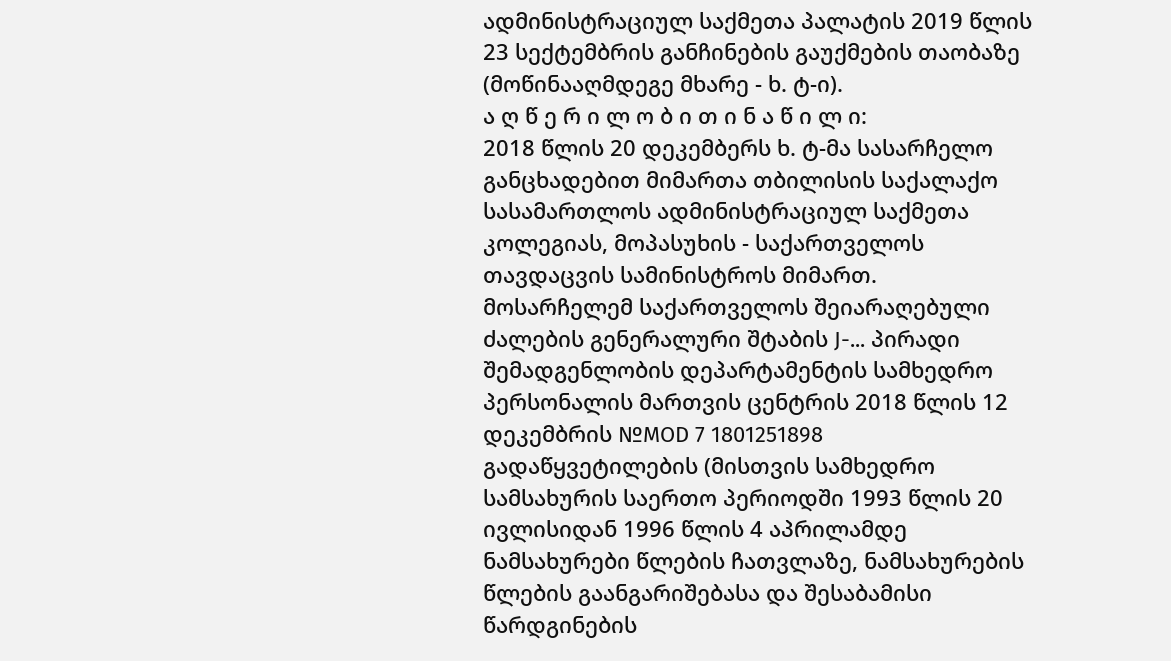ადმინისტრაციულ საქმეთა პალატის 2019 წლის 23 სექტემბრის განჩინების გაუქმების თაობაზე (მოწინააღმდეგე მხარე - ხ. ტ-ი).
ა ღ წ ე რ ი ლ ო ბ ი თ ი ნ ა წ ი ლ ი:
2018 წლის 20 დეკემბერს ხ. ტ-მა სასარჩელო განცხადებით მიმართა თბილისის საქალაქო სასამართლოს ადმინისტრაციულ საქმეთა კოლეგიას, მოპასუხის - საქართველოს თავდაცვის სამინისტროს მიმართ.
მოსარჩელემ საქართველოს შეიარაღებული ძალების გენერალური შტაბის J-... პირადი შემადგენლობის დეპარტამენტის სამხედრო პერსონალის მართვის ცენტრის 2018 წლის 12 დეკემბრის №MOD 7 1801251898 გადაწყვეტილების (მისთვის სამხედრო სამსახურის საერთო პერიოდში 1993 წლის 20 ივლისიდან 1996 წლის 4 აპრილამდე ნამსახურები წლების ჩათვლაზე, ნამსახურების წლების გაანგარიშებასა და შესაბამისი წარდგინების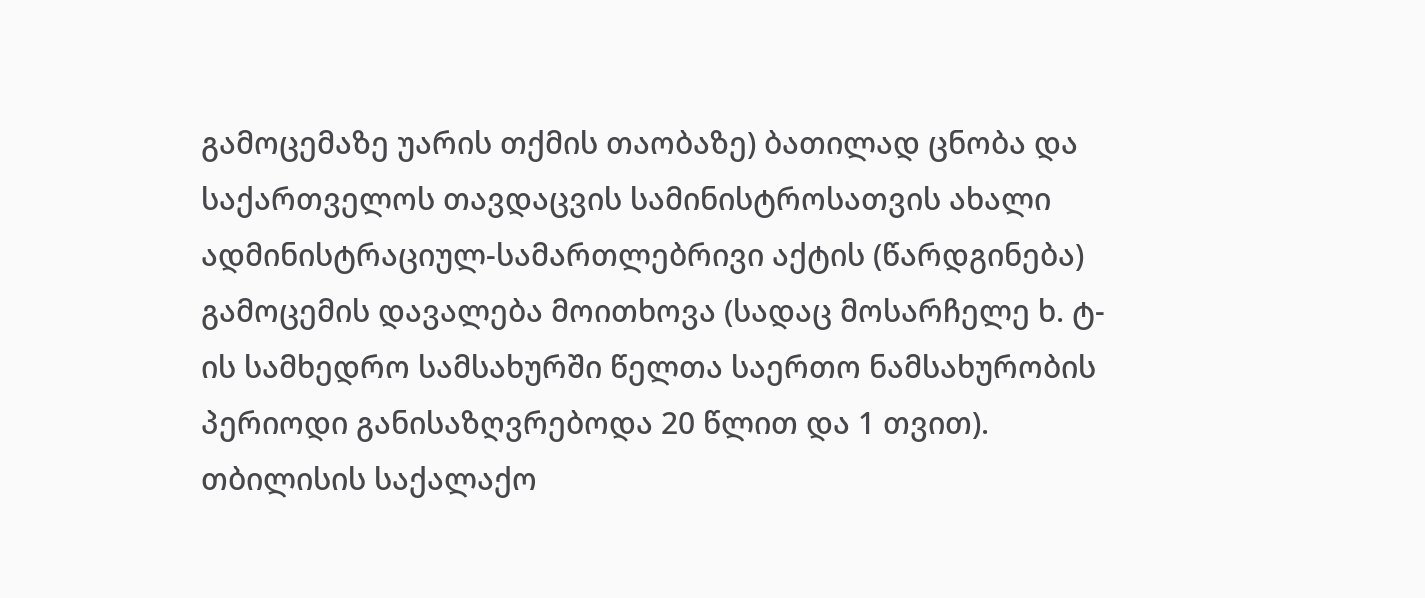გამოცემაზე უარის თქმის თაობაზე) ბათილად ცნობა და საქართველოს თავდაცვის სამინისტროსათვის ახალი ადმინისტრაციულ-სამართლებრივი აქტის (წარდგინება) გამოცემის დავალება მოითხოვა (სადაც მოსარჩელე ხ. ტ-ის სამხედრო სამსახურში წელთა საერთო ნამსახურობის პერიოდი განისაზღვრებოდა 20 წლით და 1 თვით).
თბილისის საქალაქო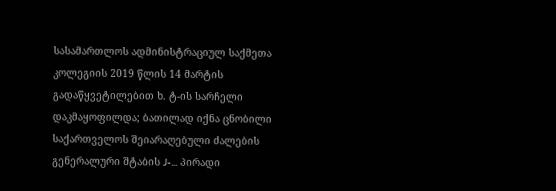სასამართლოს ადმინისტრაციულ საქმეთა კოლეგიის 2019 წლის 14 მარტის გადაწყვეტილებით ხ. ტ-ის სარჩელი დაკმაყოფილდა; ბათილად იქნა ცნობილი საქართველოს შეიარაღებული ძალების გენერალური შტაბის J-... პირადი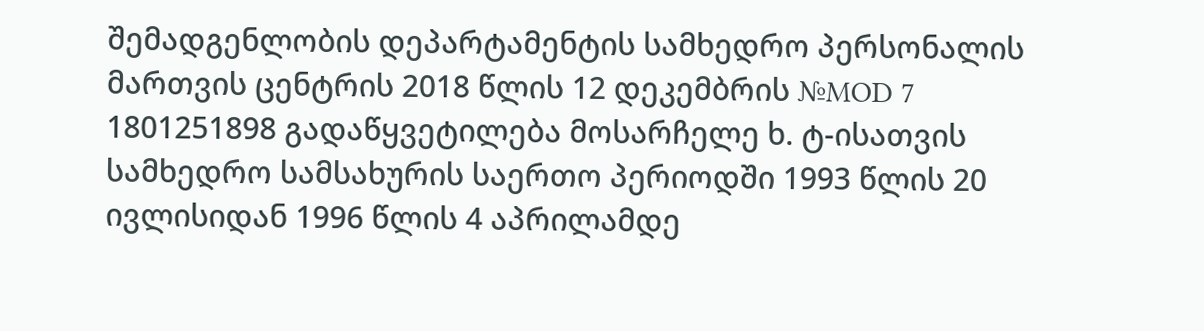შემადგენლობის დეპარტამენტის სამხედრო პერსონალის მართვის ცენტრის 2018 წლის 12 დეკემბრის №MOD 7 1801251898 გადაწყვეტილება მოსარჩელე ხ. ტ-ისათვის სამხედრო სამსახურის საერთო პერიოდში 1993 წლის 20 ივლისიდან 1996 წლის 4 აპრილამდე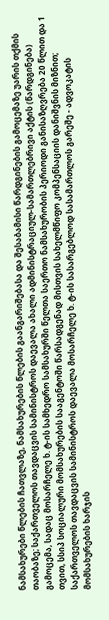ნამსახურები წლების ჩათვლაზე, ნამსახურების წლების გაანგარიშებასა და შესაბამისი წარდგინების გამოცემაზე უარის თქმის თაობაზე; საქართველოს თავდაცვის სამინისტროს დაევალა ახალი ადმინისტრაციულ-სამართლებრივი აქტის (წარდგინება) გამოცემა, სადაც მოსარჩელე ხ. ტ-ის სამხედრო სამსახურში წელთა საერთო ნამსახურობის პერიოდი განისაზღვრება 20 წლით და 1 თვით, სსიპ სოციალური მომსახურების სააგენტოში წარსადგენად მისთვის სახელმწიფო კომპენსაციის დანიშვნის მიზნით; საქართველოს თავდაცვის სამინისტროს დაევალა მოსარჩელე ხ. ტ-ის სასარგებლოდ სასამართლოს გარეშე - ადვოკატის მომსახურების ხარჯის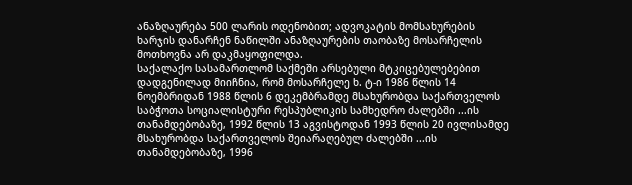ანაზღაურება 500 ლარის ოდენობით; ადვოკატის მომსახურების ხარჯის დანარჩენ ნაწილში ანაზღაურების თაობაზე მოსარჩელის მოთხოვნა არ დაკმაყოფილდა.
საქალაქო სასამართლომ საქმეში არსებული მტკიცებულებებით დადგენილად მიიჩნია, რომ მოსარჩელე ხ. ტ-ი 1986 წლის 14 ნოემბრიდან 1988 წლის 6 დეკემბრამდე მსახურობდა საქართველოს საბჭოთა სოციალისტური რესპუბლიკის სამხედრო ძალებში ...ის თანამდებობაზე, 1992 წლის 13 აგვისტოდან 1993 წლის 20 ივლისამდე მსახურობდა საქართველოს შეიარაღებულ ძალებში ...ის თანამდებობაზე, 1996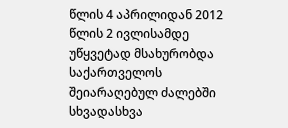წლის 4 აპრილიდან 2012 წლის 2 ივლისამდე უწყვეტად მსახურობდა საქართველოს შეიარაღებულ ძალებში სხვადასხვა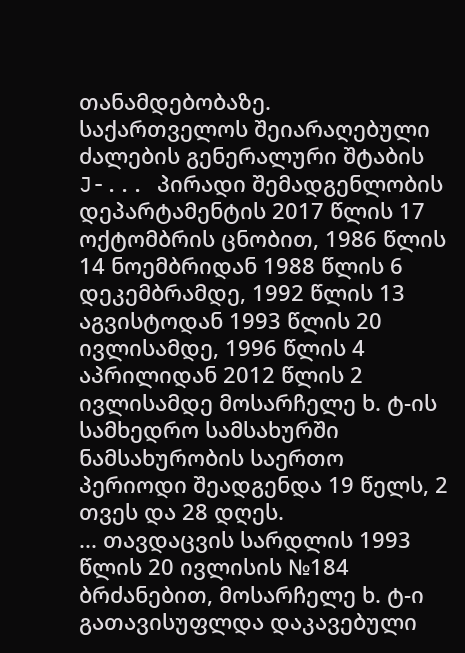თანამდებობაზე.
საქართველოს შეიარაღებული ძალების გენერალური შტაბის J-... პირადი შემადგენლობის დეპარტამენტის 2017 წლის 17 ოქტომბრის ცნობით, 1986 წლის 14 ნოემბრიდან 1988 წლის 6 დეკემბრამდე, 1992 წლის 13 აგვისტოდან 1993 წლის 20 ივლისამდე, 1996 წლის 4 აპრილიდან 2012 წლის 2 ივლისამდე მოსარჩელე ხ. ტ-ის სამხედრო სამსახურში ნამსახურობის საერთო პერიოდი შეადგენდა 19 წელს, 2 თვეს და 28 დღეს.
... თავდაცვის სარდლის 1993 წლის 20 ივლისის №184 ბრძანებით, მოსარჩელე ხ. ტ-ი გათავისუფლდა დაკავებული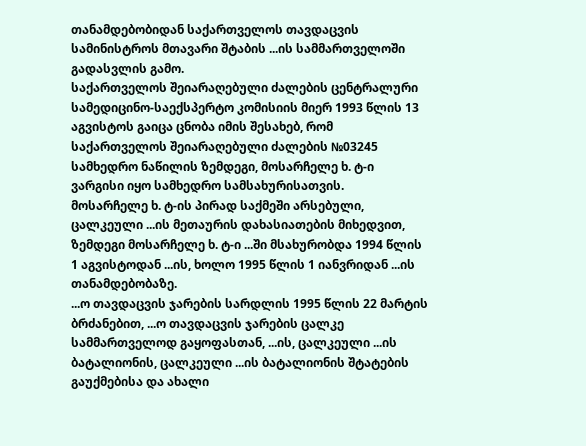თანამდებობიდან საქართველოს თავდაცვის სამინისტროს მთავარი შტაბის ...ის სამმართველოში გადასვლის გამო.
საქართველოს შეიარაღებული ძალების ცენტრალური სამედიცინო-საექსპერტო კომისიის მიერ 1993 წლის 13 აგვისტოს გაიცა ცნობა იმის შესახებ, რომ საქართველოს შეიარაღებული ძალების №03245 სამხედრო ნაწილის ზემდეგი, მოსარჩელე ხ. ტ-ი ვარგისი იყო სამხედრო სამსახურისათვის.
მოსარჩელე ხ. ტ-ის პირად საქმეში არსებული, ცალკეული ...ის მეთაურის დახასიათების მიხედვით, ზემდეგი მოსარჩელე ხ. ტ-ი ...ში მსახურობდა 1994 წლის 1 აგვისტოდან ...ის, ხოლო 1995 წლის 1 იანვრიდან ...ის თანამდებობაზე.
...ო თავდაცვის ჯარების სარდლის 1995 წლის 22 მარტის ბრძანებით, ...ო თავდაცვის ჯარების ცალკე სამმართველოდ გაყოფასთან, ...ის, ცალკეული ...ის ბატალიონის, ცალკეული ...ის ბატალიონის შტატების გაუქმებისა და ახალი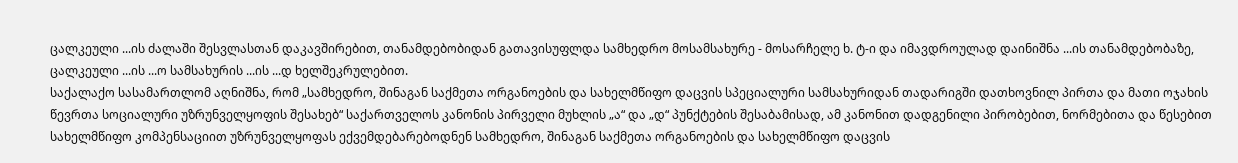ცალკეული ...ის ძალაში შესვლასთან დაკავშირებით, თანამდებობიდან გათავისუფლდა სამხედრო მოსამსახურე - მოსარჩელე ხ. ტ-ი და იმავდროულად დაინიშნა ...ის თანამდებობაზე, ცალკეული ...ის ...ო სამსახურის ...ის ...დ ხელშეკრულებით.
საქალაქო სასამართლომ აღნიშნა, რომ „სამხედრო, შინაგან საქმეთა ორგანოების და სახელმწიფო დაცვის სპეციალური სამსახურიდან თადარიგში დათხოვნილ პირთა და მათი ოჯახის წევრთა სოციალური უზრუნველყოფის შესახებ“ საქართველოს კანონის პირველი მუხლის „ა“ და „დ“ პუნქტების შესაბამისად, ამ კანონით დადგენილი პირობებით, ნორმებითა და წესებით სახელმწიფო კომპენსაციით უზრუნველყოფას ექვემდებარებოდნენ სამხედრო, შინაგან საქმეთა ორგანოების და სახელმწიფო დაცვის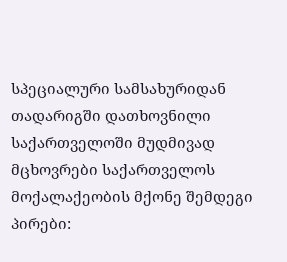სპეციალური სამსახურიდან თადარიგში დათხოვნილი საქართველოში მუდმივად მცხოვრები საქართველოს მოქალაქეობის მქონე შემდეგი პირები: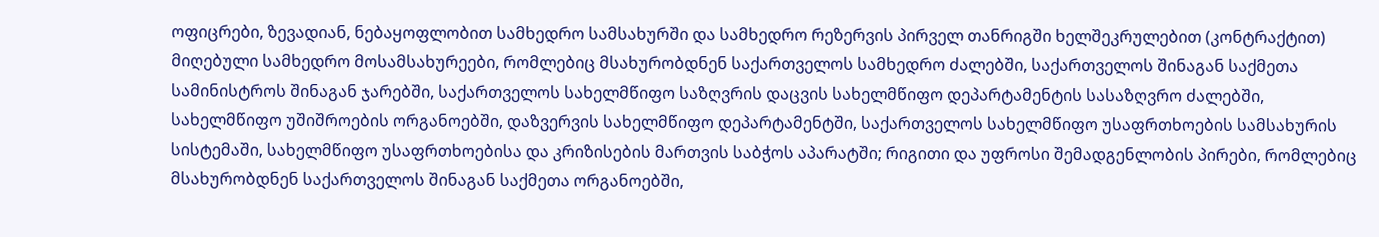ოფიცრები, ზევადიან, ნებაყოფლობით სამხედრო სამსახურში და სამხედრო რეზერვის პირველ თანრიგში ხელშეკრულებით (კონტრაქტით) მიღებული სამხედრო მოსამსახურეები, რომლებიც მსახურობდნენ საქართველოს სამხედრო ძალებში, საქართველოს შინაგან საქმეთა სამინისტროს შინაგან ჯარებში, საქართველოს სახელმწიფო საზღვრის დაცვის სახელმწიფო დეპარტამენტის სასაზღვრო ძალებში, სახელმწიფო უშიშროების ორგანოებში, დაზვერვის სახელმწიფო დეპარტამენტში, საქართველოს სახელმწიფო უსაფრთხოების სამსახურის სისტემაში, სახელმწიფო უსაფრთხოებისა და კრიზისების მართვის საბჭოს აპარატში; რიგითი და უფროსი შემადგენლობის პირები, რომლებიც მსახურობდნენ საქართველოს შინაგან საქმეთა ორგანოებში,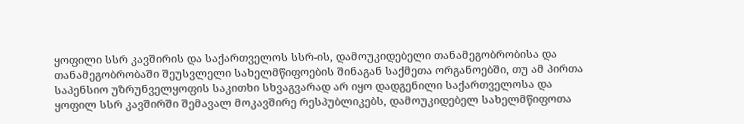ყოფილი სსრ კავშირის და საქართველოს სსრ-ის, დამოუკიდებელი თანამეგობრობისა და თანამეგობრობაში შეუსვლელი სახელმწიფოების შინაგან საქმეთა ორგანოებში, თუ ამ პირთა საპენსიო უზრუნველყოფის საკითხი სხვაგვარად არ იყო დადგენილი საქართველოსა და ყოფილ სსრ კავშირში შემავალ მოკავშირე რესპუბლიკებს, დამოუკიდებელ სახელმწიფოთა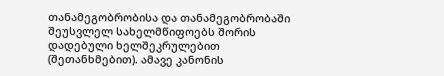თანამეგობრობისა და თანამეგობრობაში შეუსვლელ სახელმწიფოებს შორის დადებული ხელშეკრულებით (შეთანხმებით). ამავე კანონის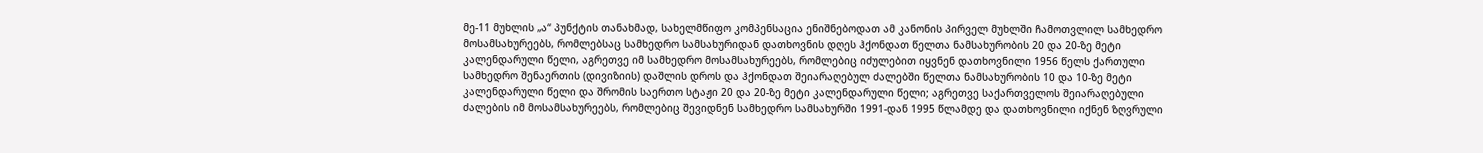მე-11 მუხლის „ა“ პუნქტის თანახმად, სახელმწიფო კომპენსაცია ენიშნებოდათ ამ კანონის პირველ მუხლში ჩამოთვლილ სამხედრო მოსამსახურეებს, რომლებსაც სამხედრო სამსახურიდან დათხოვნის დღეს ჰქონდათ წელთა ნამსახურობის 20 და 20-ზე მეტი კალენდარული წელი, აგრეთვე იმ სამხედრო მოსამსახურეებს, რომლებიც იძულებით იყვნენ დათხოვნილი 1956 წელს ქართული სამხედრო შენაერთის (დივიზიის) დაშლის დროს და ჰქონდათ შეიარაღებულ ძალებში წელთა ნამსახურობის 10 და 10-ზე მეტი კალენდარული წელი და შრომის საერთო სტაჟი 20 და 20-ზე მეტი კალენდარული წელი; აგრეთვე საქართველოს შეიარაღებული ძალების იმ მოსამსახურეებს, რომლებიც შევიდნენ სამხედრო სამსახურში 1991-დან 1995 წლამდე და დათხოვნილი იქნენ ზღვრული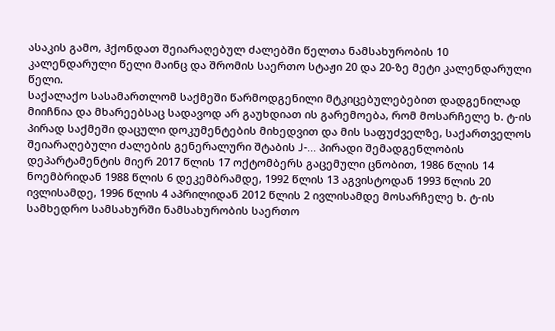ასაკის გამო, ჰქონდათ შეიარაღებულ ძალებში წელთა ნამსახურობის 10 კალენდარული წელი მაინც და შრომის საერთო სტაჟი 20 და 20-ზე მეტი კალენდარული წელი.
საქალაქო სასამართლომ საქმეში წარმოდგენილი მტკიცებულებებით დადგენილად მიიჩნია და მხარეებსაც სადავოდ არ გაუხდიათ ის გარემოება, რომ მოსარჩელე ხ. ტ-ის პირად საქმეში დაცული დოკუმენტების მიხედვით და მის საფუძველზე, საქართველოს შეიარაღებული ძალების გენერალური შტაბის J-... პირადი შემადგენლობის დეპარტამენტის მიერ 2017 წლის 17 ოქტომბერს გაცემული ცნობით, 1986 წლის 14 ნოემბრიდან 1988 წლის 6 დეკემბრამდე, 1992 წლის 13 აგვისტოდან 1993 წლის 20 ივლისამდე, 1996 წლის 4 აპრილიდან 2012 წლის 2 ივლისამდე მოსარჩელე ხ. ტ-ის სამხედრო სამსახურში ნამსახურობის საერთო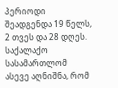პერიოდი შეადგენდა 19 წელს, 2 თვეს და 28 დღეს.
საქალაქო სასამართლომ ასევე აღნიშნა, რომ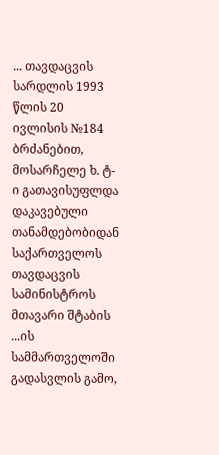... თავდაცვის სარდლის 1993 წლის 20 ივლისის №184 ბრძანებით, მოსარჩელე ხ. ტ-ი გათავისუფლდა დაკავებული თანამდებობიდან საქართველოს თავდაცვის სამინისტროს მთავარი შტაბის ...ის სამმართველოში გადასვლის გამო,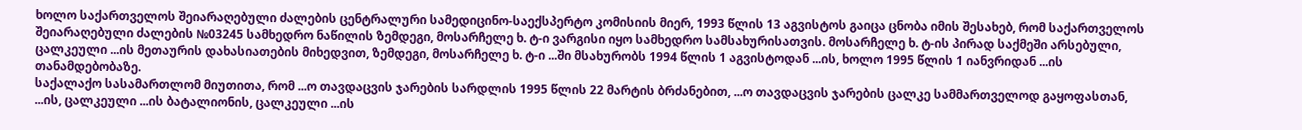ხოლო საქართველოს შეიარაღებული ძალების ცენტრალური სამედიცინო-საექსპერტო კომისიის მიერ, 1993 წლის 13 აგვისტოს გაიცა ცნობა იმის შესახებ, რომ საქართველოს შეიარაღებული ძალების №03245 სამხედრო ნაწილის ზემდეგი, მოსარჩელე ხ. ტ-ი ვარგისი იყო სამხედრო სამსახურისათვის. მოსარჩელე ხ. ტ-ის პირად საქმეში არსებული, ცალკეული ...ის მეთაურის დახასიათების მიხედვით, ზემდეგი, მოსარჩელე ხ. ტ-ი ...ში მსახურობს 1994 წლის 1 აგვისტოდან ...ის, ხოლო 1995 წლის 1 იანვრიდან ...ის თანამდებობაზე.
საქალაქო სასამართლომ მიუთითა, რომ ...ო თავდაცვის ჯარების სარდლის 1995 წლის 22 მარტის ბრძანებით, ...ო თავდაცვის ჯარების ცალკე სამმართველოდ გაყოფასთან, ...ის, ცალკეული ...ის ბატალიონის, ცალკეული ...ის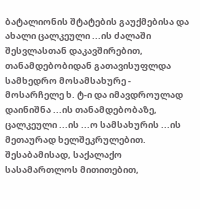ბატალიონის შტატების გაუქმებისა და ახალი ცალკეული ...ის ძალაში შესვლასთან დაკავშირებით, თანამდებობიდან გათავისუფლდა სამხედრო მოსამსახურე - მოსარჩელე ხ. ტ-ი და იმავდროულად დაინიშნა ...ის თანამდებობაზე, ცალკეული ...ის ...ო სამსახურის ...ის მეთაურად ხელშეკრულებით. შესაბამისად, საქალაქო სასამართლოს მითითებით,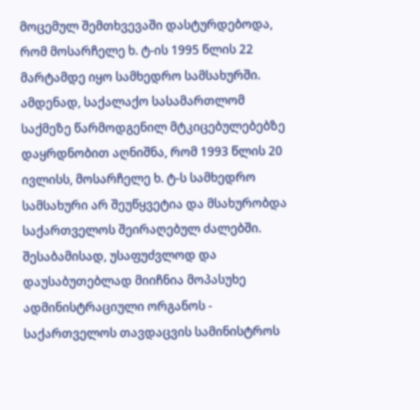მოცემულ შემთხვევაში დასტურდებოდა, რომ მოსარჩელე ხ. ტ-ის 1995 წლის 22 მარტამდე იყო სამხედრო სამსახურში.
ამდენად, საქალაქო სასამართლომ საქმეზე წარმოდგენილ მტკიცებულებებზე დაყრდნობით აღნიშნა, რომ 1993 წლის 20 ივლისს, მოსარჩელე ხ. ტ-ს სამხედრო სამსახური არ შეუწყვეტია და მსახურობდა საქართველოს შეირაღებულ ძალებში. შესაბამისად, უსაფუძვლოდ და დაუსაბუთებლად მიიჩნია მოპასუხე ადმინისტრაციული ორგანოს - საქართველოს თავდაცვის სამინისტროს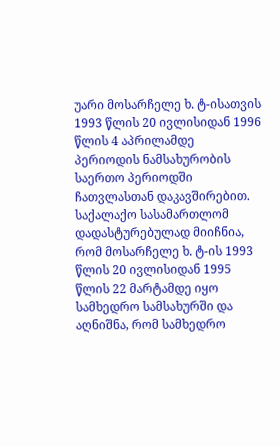უარი მოსარჩელე ხ. ტ-ისათვის 1993 წლის 20 ივლისიდან 1996 წლის 4 აპრილამდე პერიოდის ნამსახურობის საერთო პერიოდში ჩათვლასთან დაკავშირებით. საქალაქო სასამართლომ დადასტურებულად მიიჩნია, რომ მოსარჩელე ხ. ტ-ის 1993 წლის 20 ივლისიდან 1995 წლის 22 მარტამდე იყო სამხედრო სამსახურში და აღნიშნა, რომ სამხედრო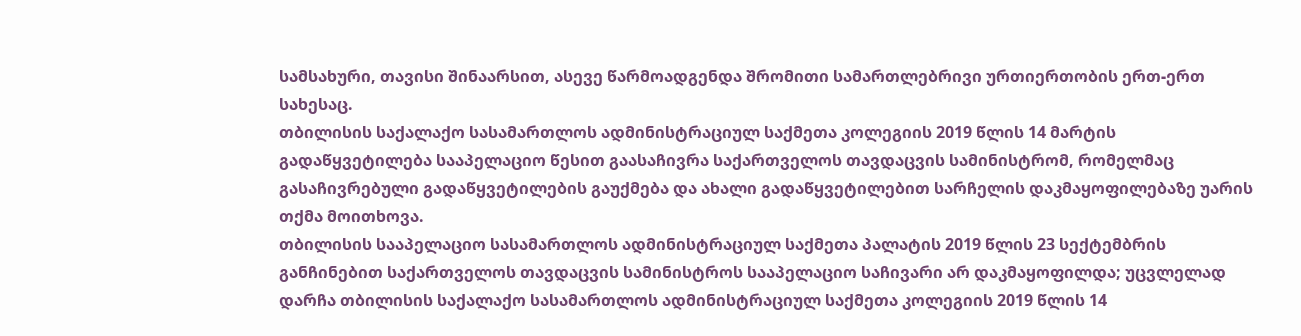სამსახური, თავისი შინაარსით, ასევე წარმოადგენდა შრომითი სამართლებრივი ურთიერთობის ერთ-ერთ სახესაც.
თბილისის საქალაქო სასამართლოს ადმინისტრაციულ საქმეთა კოლეგიის 2019 წლის 14 მარტის გადაწყვეტილება სააპელაციო წესით გაასაჩივრა საქართველოს თავდაცვის სამინისტრომ, რომელმაც გასაჩივრებული გადაწყვეტილების გაუქმება და ახალი გადაწყვეტილებით სარჩელის დაკმაყოფილებაზე უარის თქმა მოითხოვა.
თბილისის სააპელაციო სასამართლოს ადმინისტრაციულ საქმეთა პალატის 2019 წლის 23 სექტემბრის განჩინებით საქართველოს თავდაცვის სამინისტროს სააპელაციო საჩივარი არ დაკმაყოფილდა; უცვლელად დარჩა თბილისის საქალაქო სასამართლოს ადმინისტრაციულ საქმეთა კოლეგიის 2019 წლის 14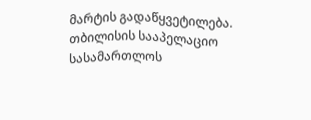მარტის გადაწყვეტილება.
თბილისის სააპელაციო სასამართლოს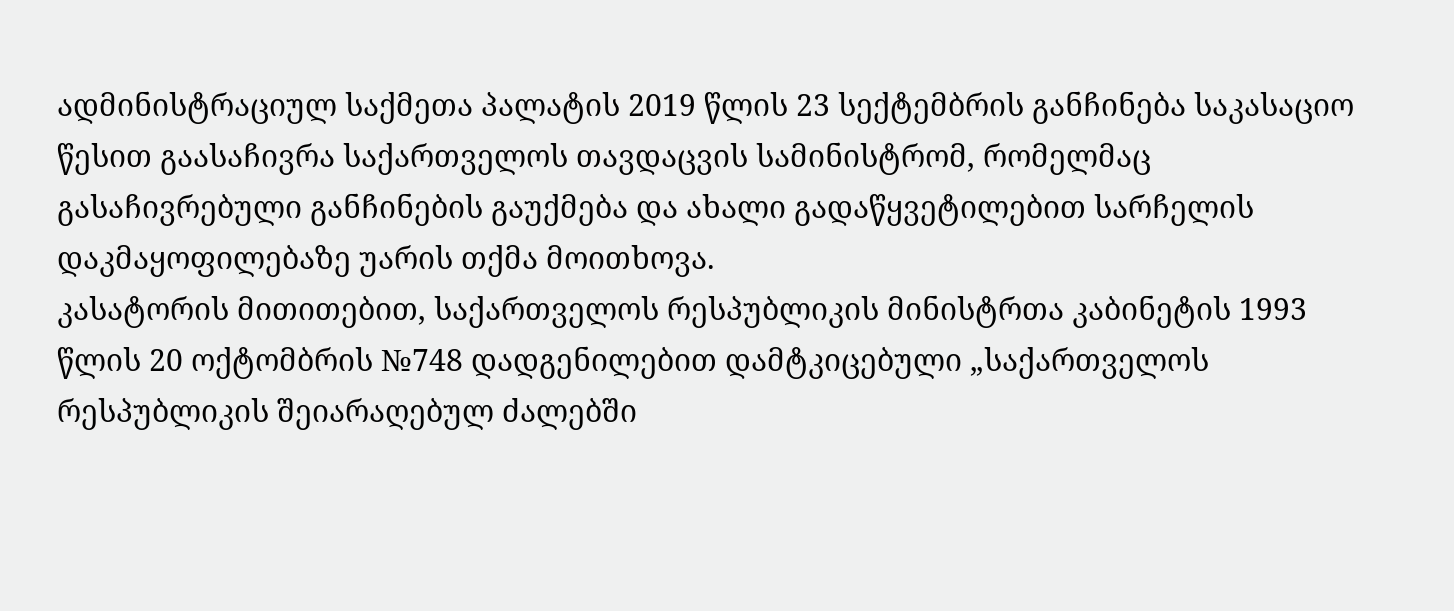ადმინისტრაციულ საქმეთა პალატის 2019 წლის 23 სექტემბრის განჩინება საკასაციო წესით გაასაჩივრა საქართველოს თავდაცვის სამინისტრომ, რომელმაც გასაჩივრებული განჩინების გაუქმება და ახალი გადაწყვეტილებით სარჩელის დაკმაყოფილებაზე უარის თქმა მოითხოვა.
კასატორის მითითებით, საქართველოს რესპუბლიკის მინისტრთა კაბინეტის 1993 წლის 20 ოქტომბრის №748 დადგენილებით დამტკიცებული „საქართველოს რესპუბლიკის შეიარაღებულ ძალებში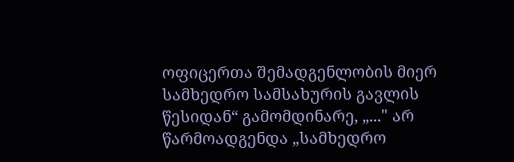ოფიცერთა შემადგენლობის მიერ სამხედრო სამსახურის გავლის წესიდან“ გამომდინარე, „..." არ წარმოადგენდა „სამხედრო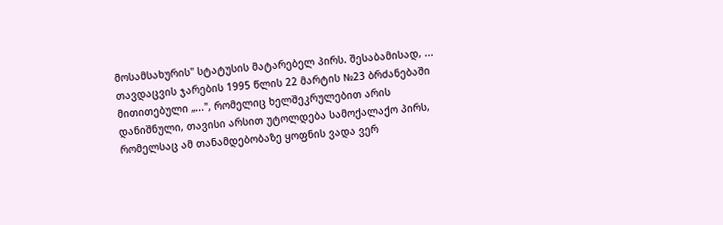მოსამსახურის" სტატუსის მატარებელ პირს. შესაბამისად, ... თავდაცვის ჯარების 1995 წლის 22 მარტის №23 ბრძანებაში მითითებული „...", რომელიც ხელშეკრულებით არის დანიშნული, თავისი არსით უტოლდება სამოქალაქო პირს, რომელსაც ამ თანამდებობაზე ყოფნის ვადა ვერ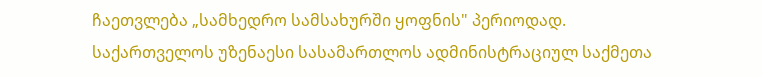ჩაეთვლება „სამხედრო სამსახურში ყოფნის" პერიოდად.
საქართველოს უზენაესი სასამართლოს ადმინისტრაციულ საქმეთა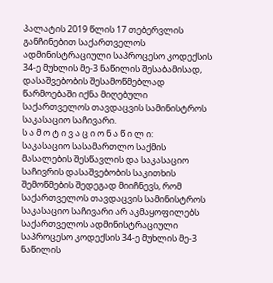პალატის 2019 წლის 17 თებერვლის განჩინებით საქართველოს ადმინისტრაციული საპროცესო კოდექსის 34-ე მუხლის მე-3 ნაწილის შესაბამისად, დასაშვებობის შესამოწმებლად წარმოებაში იქნა მიღებული საქართველოს თავდაცვის სამინისტროს საკასაციო საჩივარი.
ს ა მ ო ტ ი ვ ა ც ი ო ნ ა წ ი ლ ი:
საკასაციო სასამართლო საქმის მასალების შესწავლის და საკასაციო საჩივრის დასაშვებობის საკითხის შემოწმების შედეგად მიიჩნევს, რომ საქართველოს თავდაცვის სამინისტროს საკასაციო საჩივარი არ აკმაყოფილებს საქართველოს ადმინისტრაციული საპროცესო კოდექსის 34-ე მუხლის მე-3 ნაწილის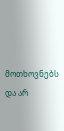მოთხოვნებს და არ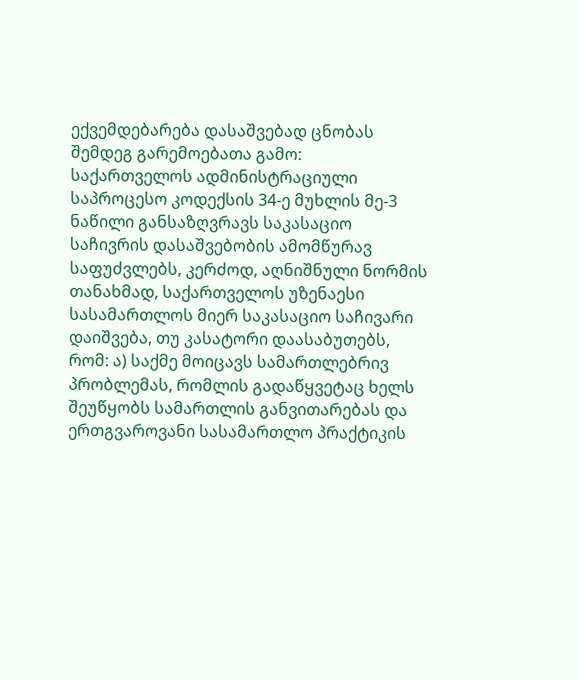ექვემდებარება დასაშვებად ცნობას შემდეგ გარემოებათა გამო:
საქართველოს ადმინისტრაციული საპროცესო კოდექსის 34-ე მუხლის მე-3 ნაწილი განსაზღვრავს საკასაციო საჩივრის დასაშვებობის ამომწურავ საფუძვლებს, კერძოდ, აღნიშნული ნორმის თანახმად, საქართველოს უზენაესი სასამართლოს მიერ საკასაციო საჩივარი დაიშვება, თუ კასატორი დაასაბუთებს, რომ: ა) საქმე მოიცავს სამართლებრივ პრობლემას, რომლის გადაწყვეტაც ხელს შეუწყობს სამართლის განვითარებას და ერთგვაროვანი სასამართლო პრაქტიკის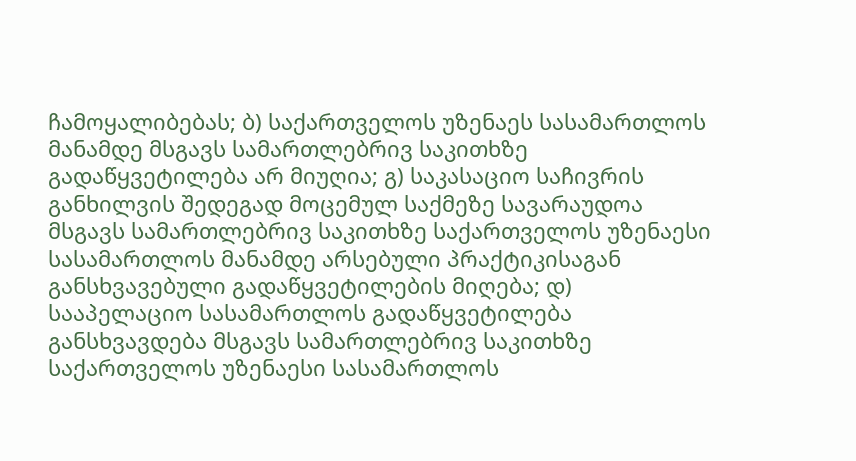ჩამოყალიბებას; ბ) საქართველოს უზენაეს სასამართლოს მანამდე მსგავს სამართლებრივ საკითხზე გადაწყვეტილება არ მიუღია; გ) საკასაციო საჩივრის განხილვის შედეგად მოცემულ საქმეზე სავარაუდოა მსგავს სამართლებრივ საკითხზე საქართველოს უზენაესი სასამართლოს მანამდე არსებული პრაქტიკისაგან განსხვავებული გადაწყვეტილების მიღება; დ) სააპელაციო სასამართლოს გადაწყვეტილება განსხვავდება მსგავს სამართლებრივ საკითხზე საქართველოს უზენაესი სასამართლოს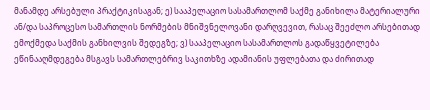მანამდე არსებული პრაქტიკისაგან; ე) სააპელაციო სასამართლომ საქმე განიხილა მატერიალური ან/და საპროცესო სამართლის ნორმების მნიშვნელოვანი დარღვევით, რასაც შეეძლო არსებითად ემოქმედა საქმის განხილვის შედეგზე; ვ) სააპელაციო სასამართლოს გადაწყვეტილება ეწინააღმდეგება მსგავს სამართლებრივ საკითხზე ადამიანის უფლებათა და ძირითად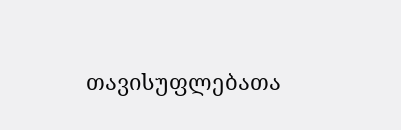თავისუფლებათა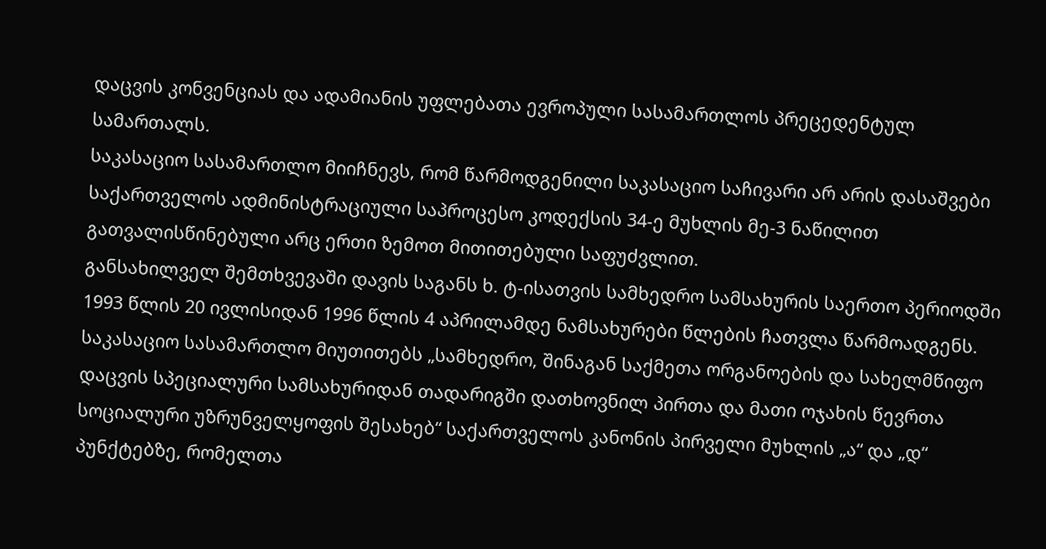დაცვის კონვენციას და ადამიანის უფლებათა ევროპული სასამართლოს პრეცედენტულ სამართალს.
საკასაციო სასამართლო მიიჩნევს, რომ წარმოდგენილი საკასაციო საჩივარი არ არის დასაშვები საქართველოს ადმინისტრაციული საპროცესო კოდექსის 34-ე მუხლის მე-3 ნაწილით გათვალისწინებული არც ერთი ზემოთ მითითებული საფუძვლით.
განსახილველ შემთხვევაში დავის საგანს ხ. ტ-ისათვის სამხედრო სამსახურის საერთო პერიოდში 1993 წლის 20 ივლისიდან 1996 წლის 4 აპრილამდე ნამსახურები წლების ჩათვლა წარმოადგენს.
საკასაციო სასამართლო მიუთითებს „სამხედრო, შინაგან საქმეთა ორგანოების და სახელმწიფო დაცვის სპეციალური სამსახურიდან თადარიგში დათხოვნილ პირთა და მათი ოჯახის წევრთა სოციალური უზრუნველყოფის შესახებ“ საქართველოს კანონის პირველი მუხლის „ა“ და „დ“ პუნქტებზე, რომელთა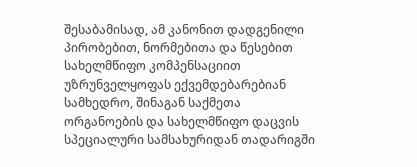შესაბამისად, ამ კანონით დადგენილი პირობებით, ნორმებითა და წესებით სახელმწიფო კომპენსაციით უზრუნველყოფას ექვემდებარებიან სამხედრო, შინაგან საქმეთა ორგანოების და სახელმწიფო დაცვის სპეციალური სამსახურიდან თადარიგში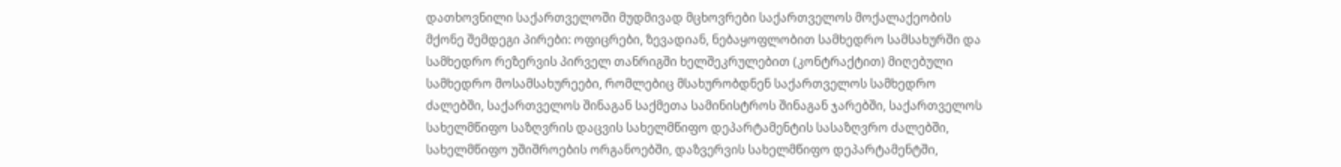დათხოვნილი საქართველოში მუდმივად მცხოვრები საქართველოს მოქალაქეობის მქონე შემდეგი პირები: ოფიცრები, ზევადიან, ნებაყოფლობით სამხედრო სამსახურში და სამხედრო რეზერვის პირველ თანრიგში ხელშეკრულებით (კონტრაქტით) მიღებული სამხედრო მოსამსახურეები, რომლებიც მსახურობდნენ საქართველოს სამხედრო ძალებში, საქართველოს შინაგან საქმეთა სამინისტროს შინაგან ჯარებში, საქართველოს სახელმწიფო საზღვრის დაცვის სახელმწიფო დეპარტამენტის სასაზღვრო ძალებში, სახელმწიფო უშიშროების ორგანოებში, დაზვერვის სახელმწიფო დეპარტამენტში,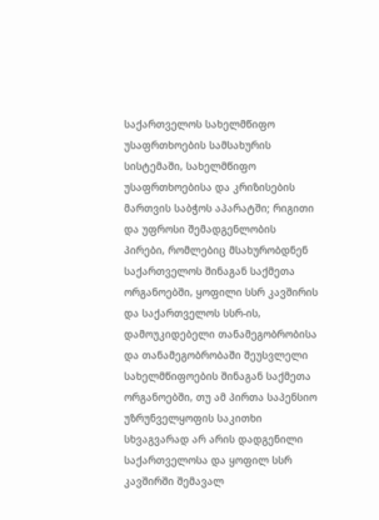საქართველოს სახელმწიფო უსაფრთხოების სამსახურის სისტემაში, სახელმწიფო უსაფრთხოებისა და კრიზისების მართვის საბჭოს აპარატში; რიგითი და უფროსი შემადგენლობის პირები, რომლებიც მსახურობდნენ საქართველოს შინაგან საქმეთა ორგანოებში, ყოფილი სსრ კავშირის და საქართველოს სსრ-ის, დამოუკიდებელი თანამეგობრობისა და თანამეგობრობაში შეუსვლელი სახელმწიფოების შინაგან საქმეთა ორგანოებში, თუ ამ პირთა საპენსიო უზრუნველყოფის საკითხი სხვაგვარად არ არის დადგენილი საქართველოსა და ყოფილ სსრ კავშირში შემავალ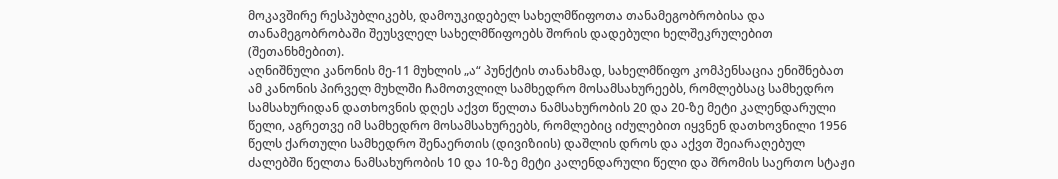მოკავშირე რესპუბლიკებს, დამოუკიდებელ სახელმწიფოთა თანამეგობრობისა და თანამეგობრობაში შეუსვლელ სახელმწიფოებს შორის დადებული ხელშეკრულებით (შეთანხმებით).
აღნიშნული კანონის მე-11 მუხლის „ა“ პუნქტის თანახმად, სახელმწიფო კომპენსაცია ენიშნებათ ამ კანონის პირველ მუხლში ჩამოთვლილ სამხედრო მოსამსახურეებს, რომლებსაც სამხედრო სამსახურიდან დათხოვნის დღეს აქვთ წელთა ნამსახურობის 20 და 20-ზე მეტი კალენდარული წელი, აგრეთვე იმ სამხედრო მოსამსახურეებს, რომლებიც იძულებით იყვნენ დათხოვნილი 1956 წელს ქართული სამხედრო შენაერთის (დივიზიის) დაშლის დროს და აქვთ შეიარაღებულ ძალებში წელთა ნამსახურობის 10 და 10-ზე მეტი კალენდარული წელი და შრომის საერთო სტაჟი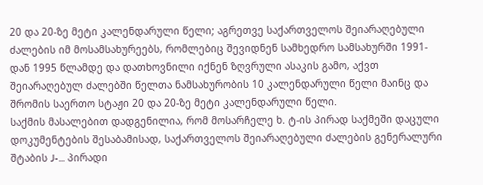20 და 20-ზე მეტი კალენდარული წელი; აგრეთვე საქართველოს შეიარაღებული ძალების იმ მოსამსახურეებს, რომლებიც შევიდნენ სამხედრო სამსახურში 1991-დან 1995 წლამდე და დათხოვნილი იქნენ ზღვრული ასაკის გამო, აქვთ შეიარაღებულ ძალებში წელთა ნამსახურობის 10 კალენდარული წელი მაინც და შრომის საერთო სტაჟი 20 და 20-ზე მეტი კალენდარული წელი.
საქმის მასალებით დადგენილია, რომ მოსარჩელე ხ. ტ-ის პირად საქმეში დაცული დოკუმენტების შესაბამისად, საქართველოს შეიარაღებული ძალების გენერალური შტაბის J-... პირადი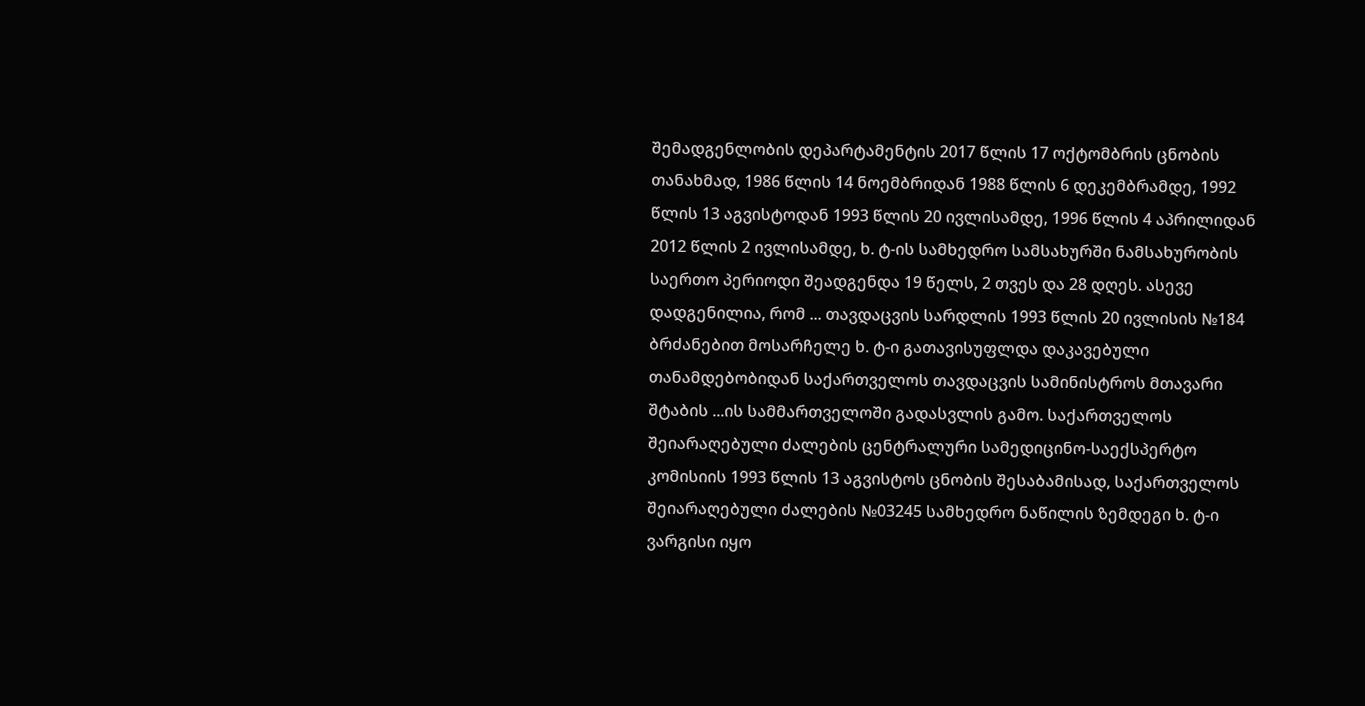შემადგენლობის დეპარტამენტის 2017 წლის 17 ოქტომბრის ცნობის თანახმად, 1986 წლის 14 ნოემბრიდან 1988 წლის 6 დეკემბრამდე, 1992 წლის 13 აგვისტოდან 1993 წლის 20 ივლისამდე, 1996 წლის 4 აპრილიდან 2012 წლის 2 ივლისამდე, ხ. ტ-ის სამხედრო სამსახურში ნამსახურობის საერთო პერიოდი შეადგენდა 19 წელს, 2 თვეს და 28 დღეს. ასევე დადგენილია, რომ ... თავდაცვის სარდლის 1993 წლის 20 ივლისის №184 ბრძანებით მოსარჩელე ხ. ტ-ი გათავისუფლდა დაკავებული თანამდებობიდან საქართველოს თავდაცვის სამინისტროს მთავარი შტაბის ...ის სამმართველოში გადასვლის გამო. საქართველოს შეიარაღებული ძალების ცენტრალური სამედიცინო-საექსპერტო კომისიის 1993 წლის 13 აგვისტოს ცნობის შესაბამისად, საქართველოს შეიარაღებული ძალების №03245 სამხედრო ნაწილის ზემდეგი ხ. ტ-ი ვარგისი იყო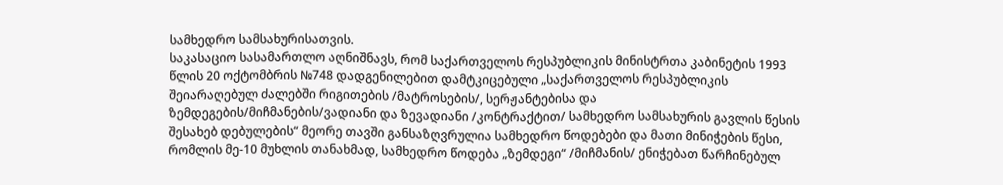სამხედრო სამსახურისათვის.
საკასაციო სასამართლო აღნიშნავს, რომ საქართველოს რესპუბლიკის მინისტრთა კაბინეტის 1993 წლის 20 ოქტომბრის №748 დადგენილებით დამტკიცებული „საქართველოს რესპუბლიკის შეიარაღებულ ძალებში რიგითების /მატროსების/, სერჟანტებისა და ზემდეგების/მიჩმანების/ვადიანი და ზევადიანი /კონტრაქტით/ სამხედრო სამსახურის გავლის წესის შესახებ დებულების“ მეორე თავში განსაზღვრულია სამხედრო წოდებები და მათი მინიჭების წესი, რომლის მე-10 მუხლის თანახმად, სამხედრო წოდება „ზემდეგი“ /მიჩმანის/ ენიჭებათ წარჩინებულ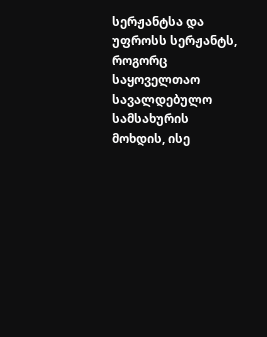სერჟანტსა და უფროსს სერჟანტს, როგორც საყოველთაო სავალდებულო სამსახურის მოხდის, ისე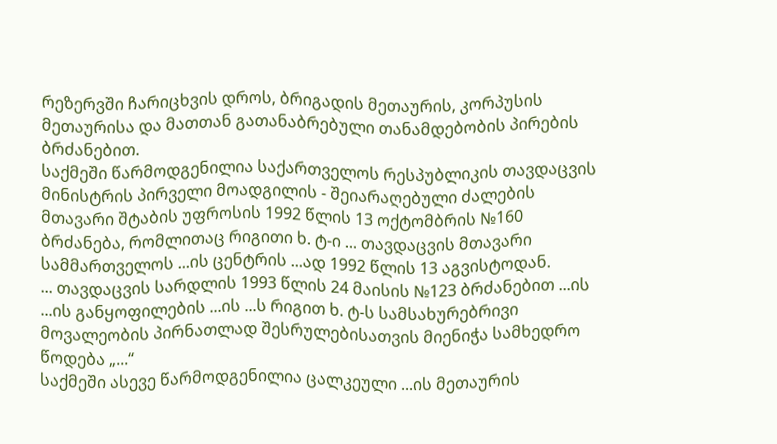რეზერვში ჩარიცხვის დროს, ბრიგადის მეთაურის, კორპუსის მეთაურისა და მათთან გათანაბრებული თანამდებობის პირების ბრძანებით.
საქმეში წარმოდგენილია საქართველოს რესპუბლიკის თავდაცვის მინისტრის პირველი მოადგილის - შეიარაღებული ძალების მთავარი შტაბის უფროსის 1992 წლის 13 ოქტომბრის №160 ბრძანება, რომლითაც რიგითი ხ. ტ-ი ... თავდაცვის მთავარი სამმართველოს ...ის ცენტრის ...ად 1992 წლის 13 აგვისტოდან.
... თავდაცვის სარდლის 1993 წლის 24 მაისის №123 ბრძანებით ...ის ...ის განყოფილების ...ის ...ს რიგით ხ. ტ-ს სამსახურებრივი მოვალეობის პირნათლად შესრულებისათვის მიენიჭა სამხედრო წოდება „...“
საქმეში ასევე წარმოდგენილია ცალკეული ...ის მეთაურის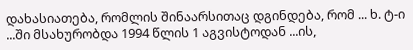დახასიათება, რომლის შინაარსითაც დგინდება, რომ ... ხ. ტ-ი ...ში მსახურობდა 1994 წლის 1 აგვისტოდან ...ის,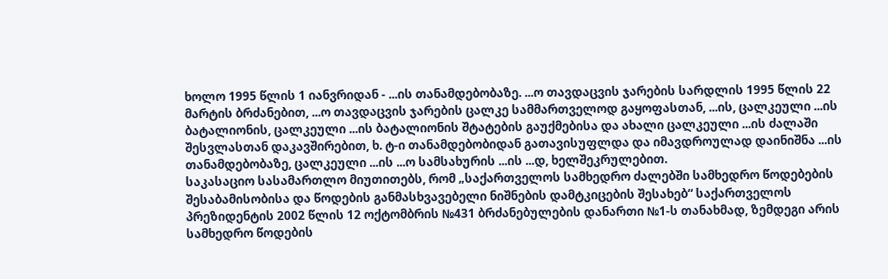ხოლო 1995 წლის 1 იანვრიდან - ...ის თანამდებობაზე. ...ო თავდაცვის ჯარების სარდლის 1995 წლის 22 მარტის ბრძანებით, ...ო თავდაცვის ჯარების ცალკე სამმართველოდ გაყოფასთან, ...ის, ცალკეული ...ის ბატალიონის, ცალკეული ...ის ბატალიონის შტატების გაუქმებისა და ახალი ცალკეული ...ის ძალაში შესვლასთან დაკავშირებით, ხ. ტ-ი თანამდებობიდან გათავისუფლდა და იმავდროულად დაინიშნა ...ის თანამდებობაზე, ცალკეული ...ის ...ო სამსახურის ...ის ...დ, ხელშეკრულებით.
საკასაციო სასამართლო მიუთითებს, რომ „საქართველოს სამხედრო ძალებში სამხედრო წოდებების შესაბამისობისა და წოდების განმასხვავებელი ნიშნების დამტკიცების შესახებ“ საქართველოს პრეზიდენტის 2002 წლის 12 ოქტომბრის №431 ბრძანებულების დანართი №1-ს თანახმად, ზემდეგი არის სამხედრო წოდების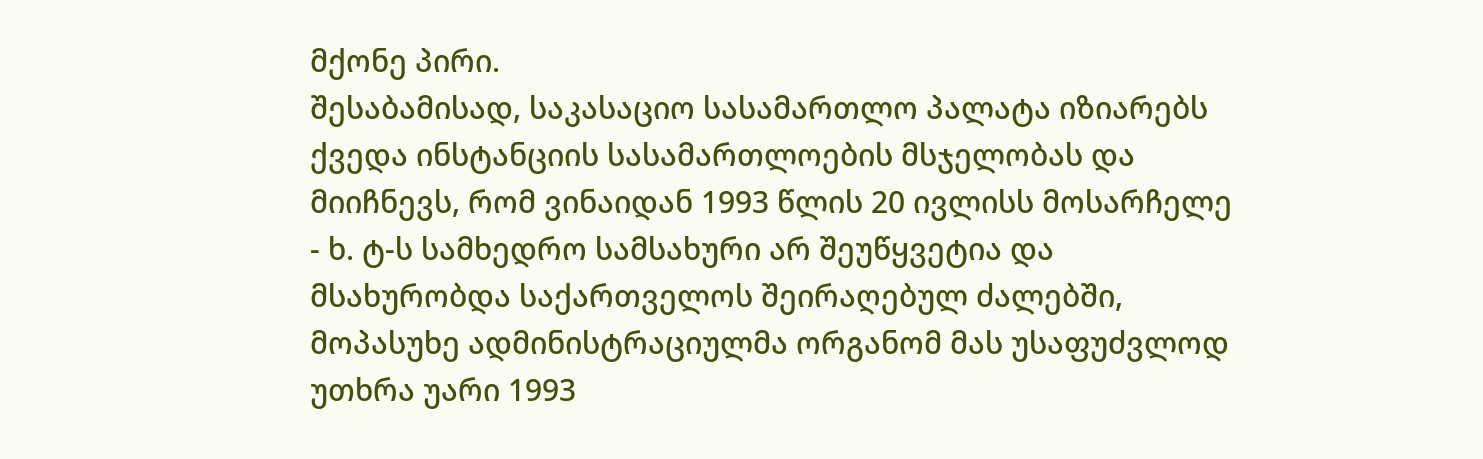მქონე პირი.
შესაბამისად, საკასაციო სასამართლო პალატა იზიარებს ქვედა ინსტანციის სასამართლოების მსჯელობას და მიიჩნევს, რომ ვინაიდან 1993 წლის 20 ივლისს მოსარჩელე - ხ. ტ-ს სამხედრო სამსახური არ შეუწყვეტია და მსახურობდა საქართველოს შეირაღებულ ძალებში, მოპასუხე ადმინისტრაციულმა ორგანომ მას უსაფუძვლოდ უთხრა უარი 1993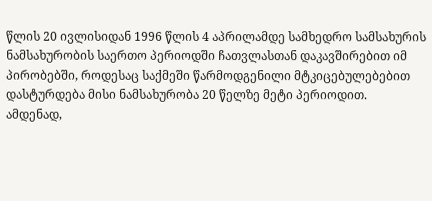წლის 20 ივლისიდან 1996 წლის 4 აპრილამდე სამხედრო სამსახურის ნამსახურობის საერთო პერიოდში ჩათვლასთან დაკავშირებით იმ პირობებში, როდესაც საქმეში წარმოდგენილი მტკიცებულებებით დასტურდება მისი ნამსახურობა 20 წელზე მეტი პერიოდით.
ამდენად,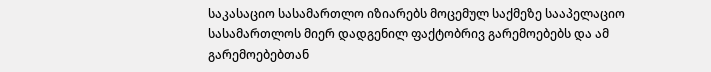საკასაციო სასამართლო იზიარებს მოცემულ საქმეზე სააპელაციო სასამართლოს მიერ დადგენილ ფაქტობრივ გარემოებებს და ამ გარემოებებთან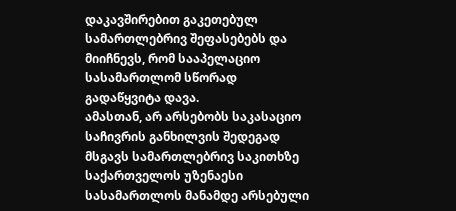დაკავშირებით გაკეთებულ სამართლებრივ შეფასებებს და მიიჩნევს, რომ სააპელაციო სასამართლომ სწორად გადაწყვიტა დავა.
ამასთან, არ არსებობს საკასაციო საჩივრის განხილვის შედეგად მსგავს სამართლებრივ საკითხზე საქართველოს უზენაესი სასამართლოს მანამდე არსებული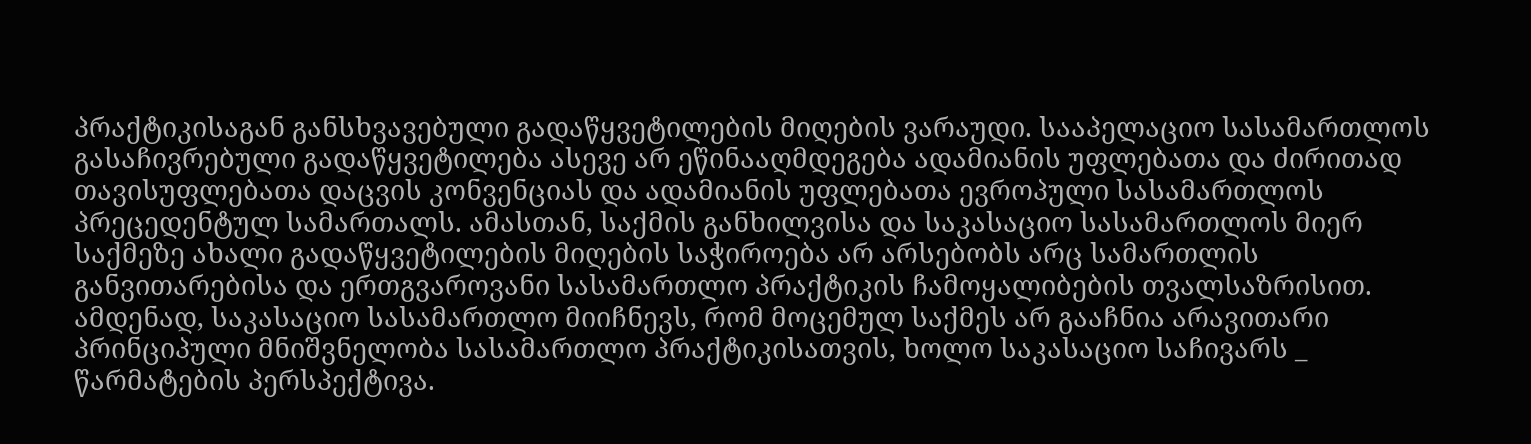პრაქტიკისაგან განსხვავებული გადაწყვეტილების მიღების ვარაუდი. სააპელაციო სასამართლოს გასაჩივრებული გადაწყვეტილება ასევე არ ეწინააღმდეგება ადამიანის უფლებათა და ძირითად თავისუფლებათა დაცვის კონვენციას და ადამიანის უფლებათა ევროპული სასამართლოს პრეცედენტულ სამართალს. ამასთან, საქმის განხილვისა და საკასაციო სასამართლოს მიერ საქმეზე ახალი გადაწყვეტილების მიღების საჭიროება არ არსებობს არც სამართლის განვითარებისა და ერთგვაროვანი სასამართლო პრაქტიკის ჩამოყალიბების თვალსაზრისით.
ამდენად, საკასაციო სასამართლო მიიჩნევს, რომ მოცემულ საქმეს არ გააჩნია არავითარი პრინციპული მნიშვნელობა სასამართლო პრაქტიკისათვის, ხოლო საკასაციო საჩივარს _ წარმატების პერსპექტივა.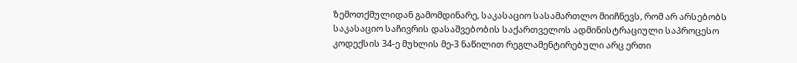ზემოთქმულიდან გამომდინარე, საკასაციო სასამართლო მიიჩნევს, რომ არ არსებობს საკასაციო საჩივრის დასაშვებობის საქართველოს ადმინისტრაციული საპროცესო კოდექსის 34-ე მუხლის მე-3 ნაწილით რეგლამენტირებული არც ერთი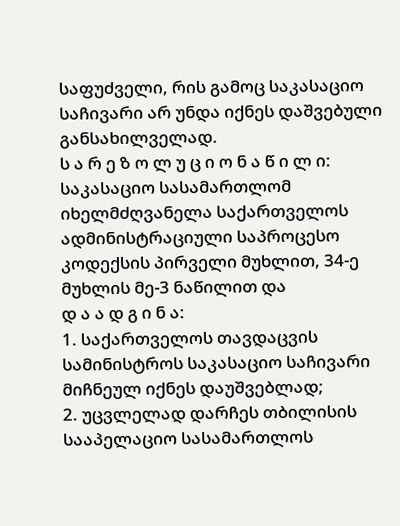საფუძველი, რის გამოც საკასაციო საჩივარი არ უნდა იქნეს დაშვებული განსახილველად.
ს ა რ ე ზ ო ლ უ ც ი ო ნ ა წ ი ლ ი:
საკასაციო სასამართლომ იხელმძღვანელა საქართველოს ადმინისტრაციული საპროცესო კოდექსის პირველი მუხლით, 34-ე მუხლის მე-3 ნაწილით და
დ ა ა დ გ ი ნ ა:
1. საქართველოს თავდაცვის სამინისტროს საკასაციო საჩივარი მიჩნეულ იქნეს დაუშვებლად;
2. უცვლელად დარჩეს თბილისის სააპელაციო სასამართლოს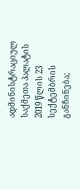ადმინისტრაციულ საქმეთა პალატის 2019 წლის 23 სექტემბრის განჩინება;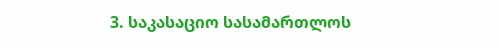3. საკასაციო სასამართლოს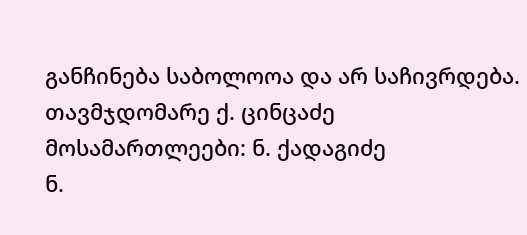განჩინება საბოლოოა და არ საჩივრდება.
თავმჯდომარე ქ. ცინცაძე
მოსამართლეები: ნ. ქადაგიძე
ნ.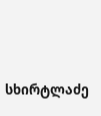სხირტლაძე